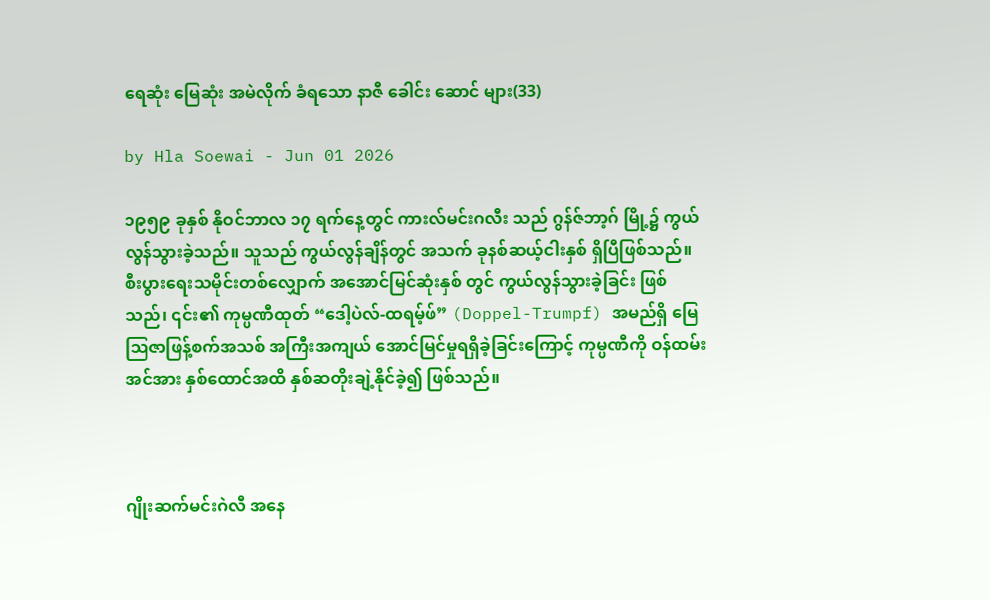ရေဆုံး မြေဆုံး အမဲလိုက် ခံရသော နာဇီ ခေါင်း ‌ဆောင် များ(33)

by Hla Soewai - Jun 01 2026

၁၉၅၉ ခုနှစ် နိုဝင်ဘာလ ၁၇ ရက်နေ့တွင် ကားလ်မင်းဂလီး သည် ဂွန်ဇ်ဘာ့ဂ် မြို့၌ ကွယ်လွန်သွားခဲ့သည်။ သူသည် ကွယ်လွန်ချိန်တွင် အသက် ခုနစ်ဆယ့်ငါးနှစ် ရှိပြီဖြစ်သည်။ စီးပွားရေးသမိုင်းတစ်လျှောက် အအောင်မြင်ဆုံးနှစ် တွင် ကွယ်လွန်သွားခဲ့ခြင်း ဖြစ်သည်၊ ၎င်း၏ ကုမ္ပဏီထုတ် “ဒေါ့ပဲလ်-ထရမ့်ဖ်” (Doppel-Trumpf) အမည်ရှိ မြေဩဇာဖြန့်စက်အသစ် အကြီးအကျယ် အောင်မြင်မှုရရှိခဲ့ခြင်းကြောင့် ကုမ္ပဏီကို ဝန်ထမ်းအင်အား နှစ်ထောင်အထိ နှစ်ဆတိုးချဲ့နိုင်ခဲ့၍ ဖြစ်သည်။



ဂျိုးဆက်မင်းဂဲလီ အနေ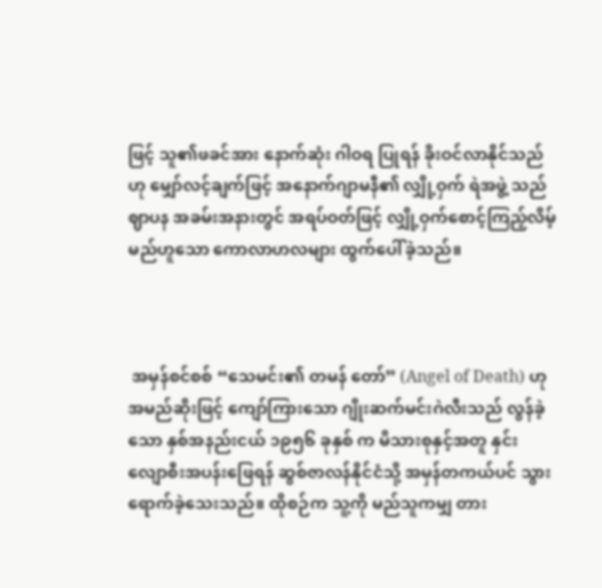ဖြင့် သူ၏ဖခင်အား နောက်ဆုံး ဂါဝရ ပြုရန် ခိုးဝင်လာနိုင်သည်ဟု မျှော်လင့်ချက်ဖြင့် အနောက်ဂျာမနီ၏ လျှို့ဝှက် ရဲအဖွဲ့ သည် ဈာပန အခမ်းအနားတွင် အရပ်ဝတ်ဖြင့် လျှို့ဝှက်စောင့်ကြည့်လိမ့်မည်ဟူသော ကောလာဟလများ ထွက်ပေါ်ခဲ့သည်။



 အမှန်စင်စစ် “သေမင်း၏ တမန်‌ တော်” (Angel of Death) ဟု အမည်ဆိုးဖြင့် ကျော်ကြားသော ဂျိုးဆက်မင်းဂဲလီးသည် လွန်ခဲ့သော နှစ်အနည်းငယ် ၁၉၅၆ ခုနှစ် က မိသားစုနှင့်အတူ နှင်း လျောစီးအပန်းဖြေရန် ဆွစ်ဇာလန်နိုင်ငံသို့ အမှန်တကယ်ပင် သွားရောက်ခဲ့သေးသည်။ ထိုစဉ်က သူ့ကို မည်သူကမျှ တား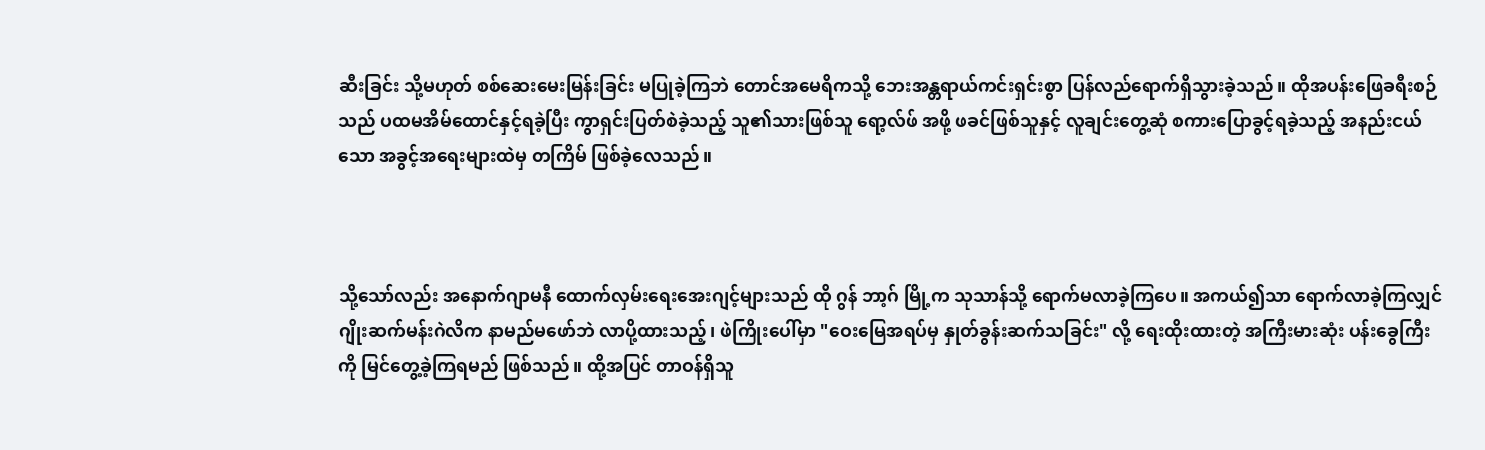ဆီးခြင်း သို့မဟုတ် စစ်ဆေးမေးမြန်းခြင်း မပြုခဲ့ကြဘဲ တောင်အမေရိကသို့ ဘေးအန္တရာယ်ကင်းရှင်းစွာ ပြန်လည်ရောက်ရှိသွားခဲ့သည်။ ထိုအပန်းဖြေခရီးစဉ်သည် ပထမအိမ်ထောင်နှင့်ရခဲ့ပြီး ကွာရှင်းပြတ်စဲခဲ့သည့် သူ၏သားဖြစ်သူ ရော့လ်ဖ် အဖို့ ဖခင်ဖြစ်သူနှင့် လူချင်းတွေ့ဆုံ စကားပြောခွင့်ရခဲ့သည့် အနည်းငယ်သော အခွင့်အရေးများထဲမှ တကြိမ် ဖြစ်ခဲ့လေသည်။



သို့သော်လည်း အနောက်ဂျာမနီ ထောက်လှမ်းရေးအေးဂျင့်များသည် ထို ဂွန် ဘာ့ဂ် မြို့က သုသာန်သို့ ရောက်မလာခဲ့ကြပေ။ အကယ်၍သာ ရောက်လာခဲ့ကြလျှင် ဂျိုးဆက်မန်းဂဲလိက နာမည်မဖော်ဘဲ လာပို့ထားသည့်၊ ဖဲကြိုးပေါ်မှာ "ဝေးမြေအရပ်မှ နှုတ်ခွန်းဆက်သခြင်း" လို့ ရေးထိုးထားတဲ့ အကြီးမားဆုံး ပန်းခွေကြီးကို မြင်တွေ့ခဲ့ကြရမည် ဖြစ်သည်။ ထို့အပြင် တာဝန်ရှိသူ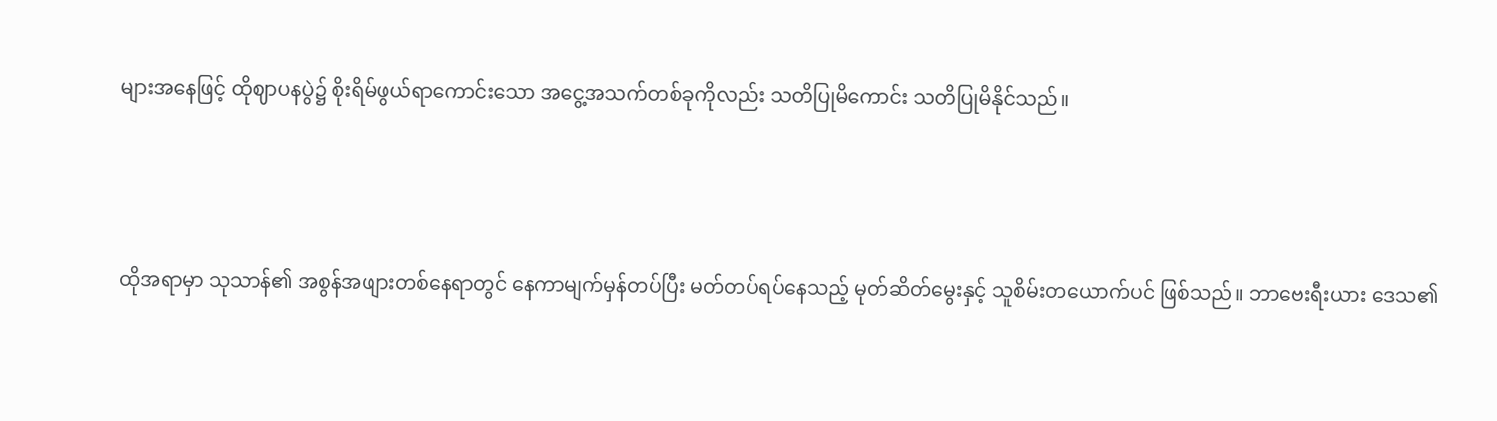များအနေဖြင့် ထိုဈာပနပွဲ၌ စိုးရိမ်ဖွယ်ရာကောင်းသော အငွေ့အသက်တစ်ခုကိုလည်း သတိပြုမိကောင်း သတိပြုမိနိုင်သည်။



ထိုအရာမှာ သုသာန်၏ အစွန်အဖျားတစ်နေရာတွင် နေကာမျက်မှန်တပ်ပြီး မတ်တပ်ရပ်နေသည့် မုတ်ဆိတ်မွေးနှင့် သူစိမ်းတယောက်ပင် ဖြစ်သည်။ ဘာဗေးရီးယား ဒေသ၏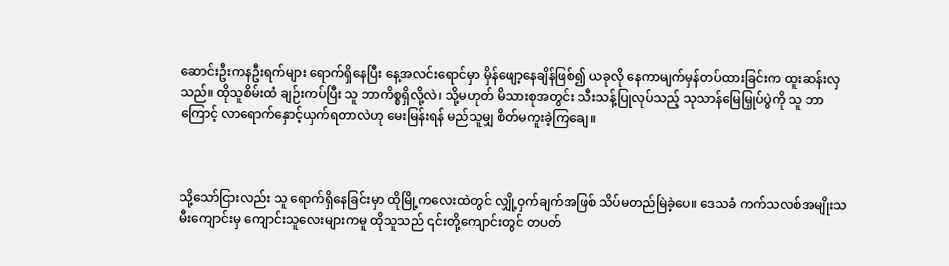ဆောင်းဦးကနဦးရက်များ ရောက်ရှိနေပြီး နေ့အလင်းရောင်မှာ မှိန်ဖျော့နေချိန်ဖြစ်၍ ယခုလို နေကာမျက်မှန်တပ်ထားခြင်းက ထူးဆန်းလှသည်။ ထိုသူစိမ်းထံ ချဉ်းကပ်ပြီး သူ ဘာကိစ္စရှိလို့လဲ၊ သို့မဟုတ် မိသားစုအတွင်း သီးသန့်ပြုလုပ်သည့် သုသာန်မြေမြှုပ်ပွဲကို သူ ဘာကြောင့် လာရောက်နှောင့်ယှက်ရတာလဲဟု မေးမြန်းရန် မည်သူမျှ စိတ်မကူးခဲ့ကြချေ။



သို့သော်ငြားလည်း သူ ရောက်ရှိနေခြင်းမှာ ထိုမြို့ကလေးထဲတွင် လျှို့ဝှက်ချက်အဖြစ် သိပ်မတည်မြဲခဲ့ပေ။ ဒေသခံ ကက်သလစ်အမျိုးသမီးကျောင်းမှ ကျောင်းသူလေးများကမူ ထိုသူသည် ၎င်းတို့ကျောင်းတွင် တပတ်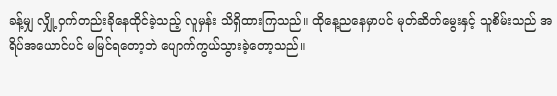ခန့်မျှ လျှို့ဝှက်တည်းခိုနေထိုင်ခဲ့သည့် လူမှန်း သိရှိထားကြသည်။ ထိုနေ့ညနေမှာပင် မုတ်ဆိတ်မွေးနှင့် သူစိမ်းသည် အရိပ်အယောင်ပင် မမြင်ရတော့ဘဲ ပျောက်ကွယ်သွားခဲ့တော့သည်။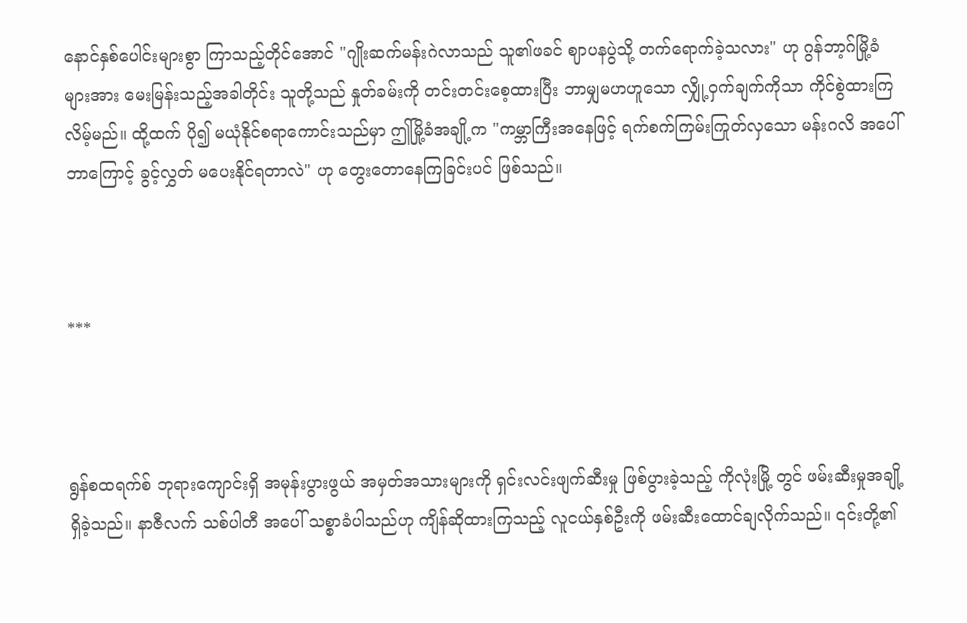နောင်နှစ်ပေါင်းများစွာ ကြာသည့်တိုင်အောင် "ဂျိုးဆက်မန်းဂဲလာသည် သူ၏ဖခင် ဈာပနပွဲသို့ တက်ရောက်ခဲ့သလား" ဟု ဂွန်ဘာ့ဂ်မြို့ခံများအား မေးမြန်းသည့်အခါတိုင်း သူတို့သည် နှုတ်ခမ်းကို တင်းတင်းစေ့ထားပြီး ဘာမျှမဟဟူသော လျှို့ဝှက်ချက်ကိုသာ ကိုင်စွဲထားကြလိမ့်မည်။ ထို့ထက် ပို၍ မယုံနိုင်စရာကောင်းသည်မှာ ဤမြို့ခံအချို့က "ကမ္ဘာကြီးအနေဖြင့် ရက်စက်ကြမ်းကြုတ်လှသော မန်းဂလိ အပေါ် ဘာကြောင့် ခွင့်လွှတ် မပေးနိုင်ရတာလဲ" ဟု တွေးတောနေကြခြင်းပင် ဖြစ်သည်။



***



ရွန်စထရက်စ် ဘုရားကျောင်းရှိ အမုန်းပွားဖွယ် အမှတ်အသားများကို ရှင်းလင်းဖျက်ဆီးမှု ဖြစ်ပွားခဲ့သည့် ကိုလုံးမြို့ တွင် ဖမ်းဆီးမှုအချို့ ရှိခဲ့သည်။ နာဇီလက် သစ်ပါတီ အပေါ် သစ္စာခံပါသည်ဟု ကျိန်ဆိုထားကြသည့် လူငယ်နှစ်ဦးကို ဖမ်းဆီးထောင်ချလိုက်သည်။ ၎င်းတို့၏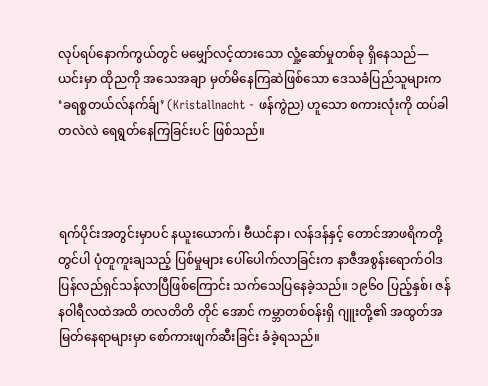လုပ်ရပ်နောက်ကွယ်တွင် မမျှော်လင့်ထားသော လှုံ့ဆော်မှုတစ်ခု ရှိနေသည်— ယင်းမှာ ထိုညကို အသေအချာ မှတ်မိနေကြဆဲဖြစ်သော ဒေသခံပြည်သူများက ‘ခရစ္စတယ်လ်နက်ခ်ျ’ (Kristallnacht - ဖန်ကွဲည) ဟူသော စကားလုံးကို ထပ်ခါတလဲလဲ ရေရွတ်နေကြခြင်းပင် ဖြစ်သည်။



ရက်ပိုင်းအတွင်းမှာပင် နယူးယောက်၊ ဗီယင်နာ၊ လန်ဒန်နှင့် တောင်အာဖရိကတို့တွင်ပါ ပုံတူကူးချသည့် ပြစ်မှုများ ပေါ်ပေါက်လာခြင်းက နာဇီအစွန်းရောက်ဝါဒ ပြန်လည်ရှင်သန်လာပြီဖြစ်ကြောင်း သက်သေပြနေခဲ့သည်။ ၁၉၆၀ ပြည့်နှစ်၊ ဇန်နဝါရီလထဲအထိ တလတိတိ တိုင် အောင် ကမ္ဘာတစ်ဝန်းရှိ ဂျူးတို့၏ အထွတ်အမြတ်နေရာများမှာ စော်ကားဖျက်ဆီးခြင်း ခံခဲ့ရသည်။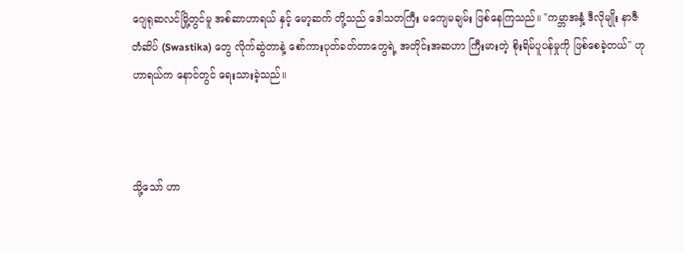ဂျေရုဆလင်မြို့တွင်မူ အစ်ဆာဟာရယ် နှင့် မော့ဆက် တို့သည် ဒေါသတကြီး မကျေမချမ်း ဖြစ်နေကြသည်။ "ကမ္ဘာအနှံ့ ဒီလိုမျိုး နာဇီတံဆိပ် (Swastika) တွေ လိုက်ဆွဲတာနဲ့ စော်ကားပုတ်ခတ်တာတွေရဲ့ အတိုင်းအဆဟာ ကြီးမားတဲ့ စိုးရိမ်ပူပန်မှုကို ဖြစ်စေခဲ့တယ်" ဟု ဟာရယ်က နောင်တွင် ရေးသားခဲ့သည်။



သို့သော် ဟာ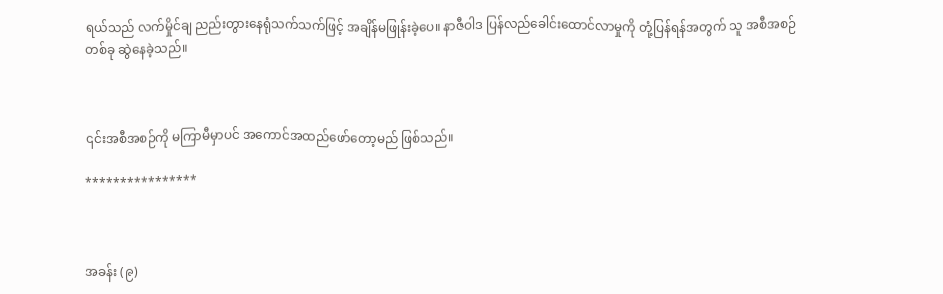ရယ်သည် လက်မှိုင်ချ ညည်းတွားနေရုံသက်သက်ဖြင့် အချိန်မဖြုန်းခဲ့ပေ။ နာဇီဝါဒ ပြန်လည်ခေါင်းထောင်လာမှုကို တုံ့ပြန်ရန်အတွက် သူ အစီအစဉ်တစ်ခု ဆွဲနေခဲ့သည်။



၎င်းအစီအစဉ်ကို မကြာမီမှာပင် အကောင်အထည်ဖော်တော့မည် ဖြစ်သည်။

****************



အခန်း (၉)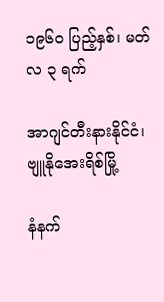၁၉၆၀ ပြည့်နှစ်၊ မတ်လ ၃ ရက်

အာဂျင်တီးနားနိုင်ငံ၊ ဗျူနိုအေးရိစ်မြို့

နံနက်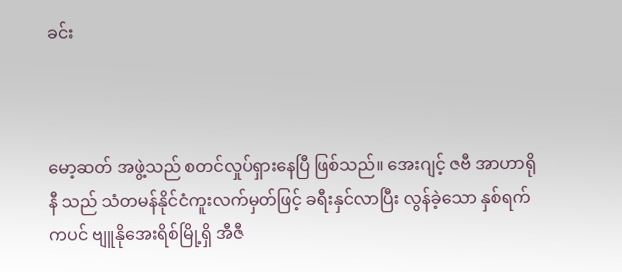ခင်း



မော့ဆတ် အဖွဲ့သည် စတင်လှုပ်ရှားနေပြီ ဖြစ်သည်။ အေးဂျင့် ဇဗီ အာဟာရိုနီ သည် သံတမန်နိုင်ငံကူးလက်မှတ်ဖြင့် ခရီးနှင်လာပြီး လွန်ခဲ့သော နှစ်ရက်ကပင် ဗျူနိုအေးရိစ်မြို့ရှိ အီဇီ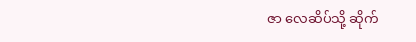ဇာ လေဆိပ်သို့ ဆိုက်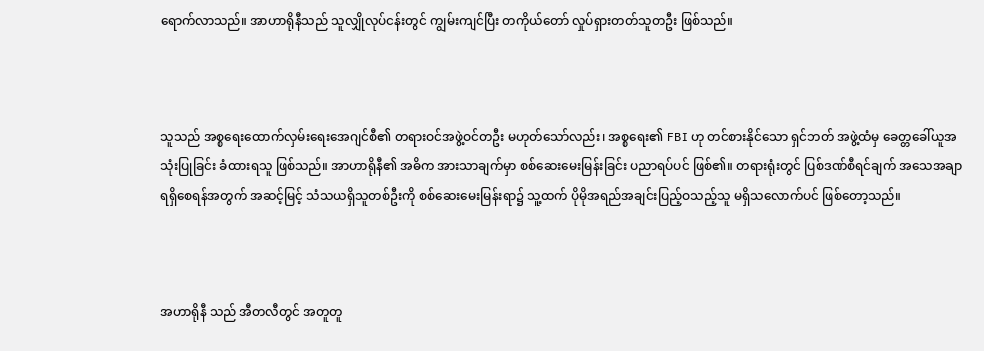ရောက်လာသည်။ အာဟာရိုနီသည် သူလျှိုလုပ်ငန်းတွင် ကျွမ်းကျင်ပြီး တကိုယ်တော် လှုပ်ရှားတတ်သူတဦး ဖြစ်သည်။



သူသည် အစ္စရေးထောက်လှမ်းရေးအေဂျင်စီ၏ တရားဝင်အဖွဲ့ဝင်တဦး မဟုတ်သော်လည်း၊ အစ္စရေး၏ FBI ဟု တင်စားနိုင်သော ရှင်ဘတ် အဖွဲ့ထံမှ ခေတ္တခေါ်ယူအသုံးပြုခြင်း ခံထားရသူ ဖြစ်သည်။ အာဟာရိုနီ၏ အဓိက အားသာချက်မှာ စစ်ဆေးမေးမြန်းခြင်း ပညာရပ်ပင် ဖြစ်၏။ တရားရုံးတွင် ပြစ်ဒဏ်စီရင်ချက် အသေအချာ ရရှိစေရန်အတွက် အဆင့်မြင့် သံသယရှိသူတစ်ဦးကို စစ်ဆေးမေးမြန်းရာ၌ သူ့ထက် ပိုမိုအရည်အချင်းပြည့်ဝသည့်သူ မရှိသလောက်ပင် ဖြစ်တော့သည်။



အဟာရိုနီ သည် အီတလီတွင် အတူတူ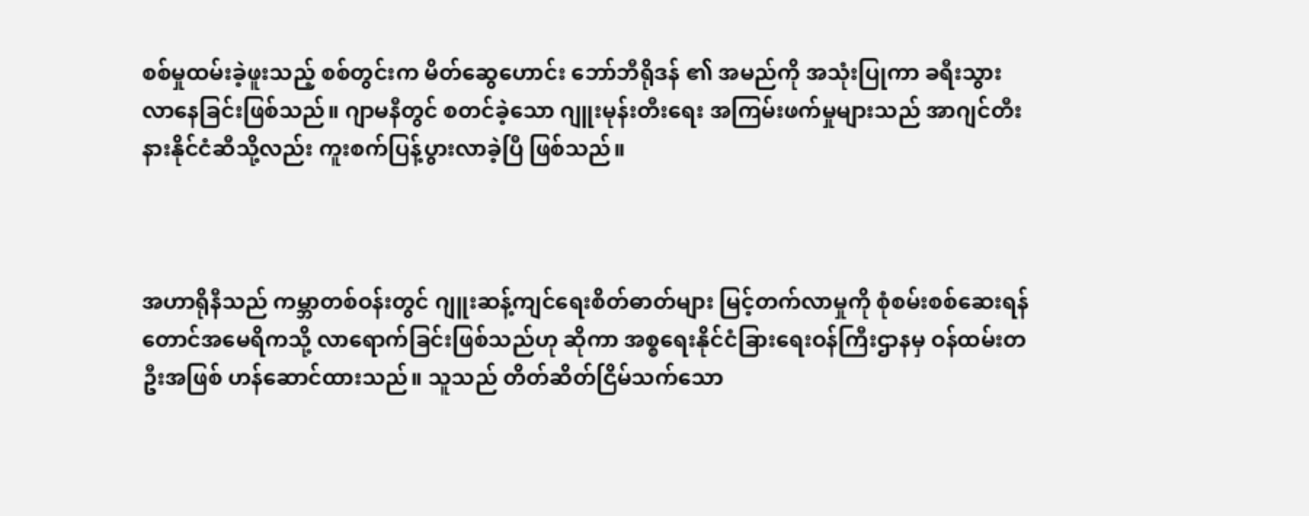စစ်မှုထမ်းခဲ့ဖူးသည့် စစ်တွင်းက မိတ်ဆွေဟောင်း ဘော်ဘီရိုဒန် ၏ အမည်ကို အသုံးပြုကာ ခရီးသွားလာနေခြင်းဖြစ်သည်။ ဂျာမနီတွင် စတင်ခဲ့သော ဂျူးမုန်းတီးရေး အကြမ်းဖက်မှုများသည် အာဂျင်တီးနားနိုင်ငံဆီသို့လည်း ကူးစက်ပြန့်ပွားလာခဲ့ပြီ ဖြစ်သည်။



အဟာရိုနီသည် ကမ္ဘာတစ်ဝန်းတွင် ဂျူးဆန့်ကျင်ရေးစိတ်ဓာတ်များ မြင့်တက်လာမှုကို စုံစမ်းစစ်ဆေးရန် တောင်အမေရိကသို့ လာရောက်ခြင်းဖြစ်သည်ဟု ဆိုကာ အစ္စရေးနိုင်ငံခြားရေးဝန်ကြီးဌာနမှ ဝန်ထမ်းတဦးအဖြစ် ဟန်ဆောင်ထားသည်။ သူသည် တိတ်ဆိတ်ငြိမ်သက်သော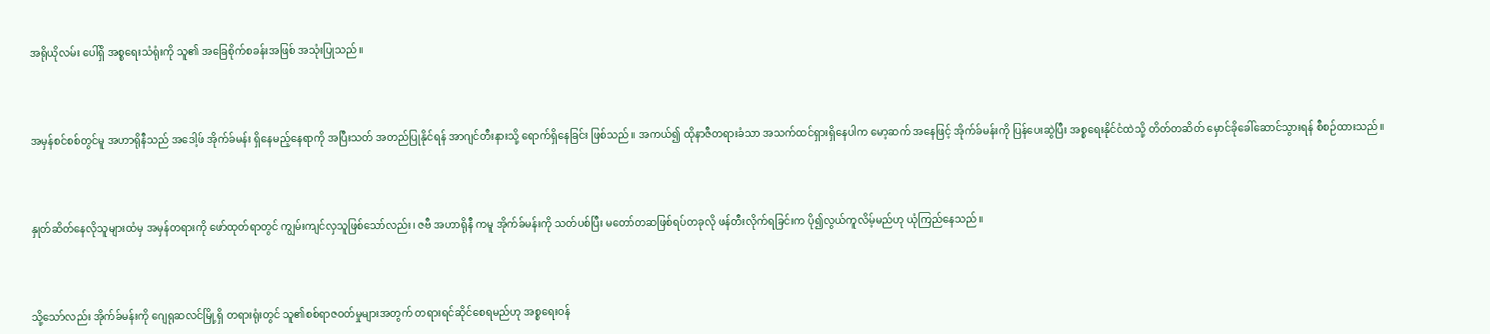အရိုယိုလမ်း ပေါ်ရှိ အစ္စရေးသံရုံးကို သူ၏ အခြေစိုက်စခန်းအဖြစ် အသုံးပြုသည်။



အမှန်စင်စစ်တွင်မူ အဟာရိုနီသည် အဒေါ့ဖ် အိုက်ခ်မန်း ရှိနေမည့်နေရာကို အပြီးသတ် အတည်ပြုနိုင်ရန် အာဂျင်တီးနားသို့ ရောက်ရှိနေခြင်း ဖြစ်သည်။ အကယ်၍ ထိုနာဇီတရားခံသာ အသက်ထင်ရှားရှိနေပါက မော့ဆက် အနေဖြင့် အိုက်ခ်မန်းကို ပြန်ပေးဆွဲပြီး အစ္စရေးနိုင်ငံထဲသို့ တိတ်တဆိတ် မှောင်ခိုခေါ်ဆောင်သွားရန် စီစဉ်ထားသည်။



နှုတ်ဆိတ်နေလိုသူများထံမှ အမှန်တရားကို ဖော်ထုတ်ရာတွင် ကျွမ်းကျင်လှသူဖြစ်သော်လည်း၊ ဇဗီ အဟာရိုနီ ကမူ အိုက်ခ်မန်းကို သတ်ပစ်ပြီး မတော်တဆဖြစ်ရပ်တခုလို ဖန်တီးလိုက်ရခြင်းက ပို၍လွယ်ကူလိမ့်မည်ဟု ယုံကြည်နေသည်။



သို့သော်လည်း အိုက်ခ်မန်းကို ဂျေရုဆလင်မြို့ရှိ တရားရုံးတွင် သူ၏စစ်ရာဇဝတ်မှုများအတွက် တရားရင်ဆိုင်စေရမည်ဟု အစ္စရေးဝန်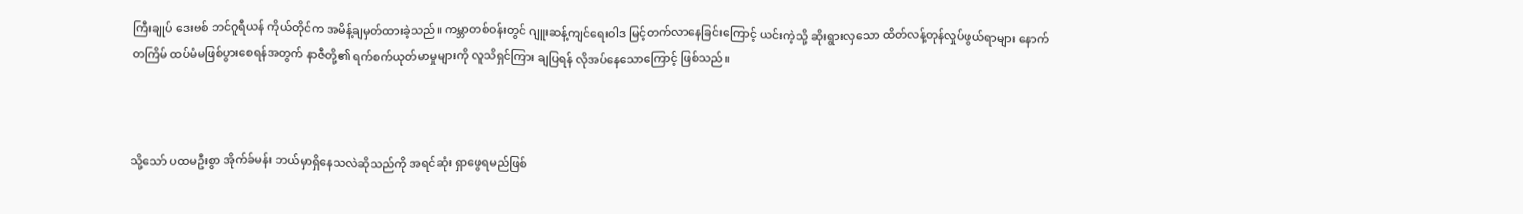ကြီးချုပ် ဒေးဗစ် ဘင်ဂူရီယန် ကိုယ်တိုင်က အမိန့်ချမှတ်ထားခဲ့သည်။ ကမ္ဘာတစ်ဝန်းတွင် ဂျူးဆန့်ကျင်ရေးဝါဒ မြင့်တက်လာနေခြင်းကြောင့် ယင်းကဲ့သို့ ဆိုးရွားလှသော ထိတ်လန့်တုန်လှုပ်ဖွယ်ရာများ နောက်တကြိမ် ထပ်မံမဖြစ်ပွားစေရန်အတွက် နာဇီတို့၏ ရက်စက်ယုတ်မာမှုများကို လူသိရှင်ကြား ချပြရန် လိုအပ်နေသောကြောင့် ဖြစ်သည်။



သို့သော် ပထမဦးစွာ အိုက်ခ်မန်း ဘယ်မှာရှိနေသလဲဆိုသည်ကို အရင်ဆုံး ရှာဖွေရမည်ဖြစ်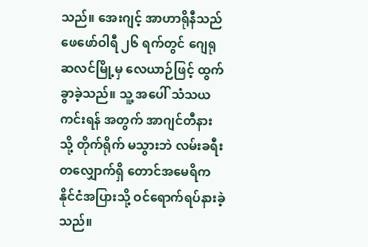သည်။ အေးဂျင့် အာဟာရိုနီသည် ဖေဖော်ဝါရီ ၂၆ ရက်တွင် ဂျေရုဆလင်မြို့မှ လေယာဉ်ဖြင့် ထွက်ခွာခဲ့သည်။ သူ့ အပေါ် သံသယ ကင်းရန် အတွက် အာဂျင်တီနား သို့ တိုက်ရိုက် မသွားဘဲ လမ်းခရီးတလျှောက်ရှိ တောင်အမေရိက နိုင်ငံအပြားသို့ ဝင်ရောက်ရပ်နားခဲ့သည်။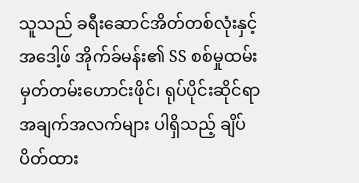သူသည် ခရီးဆောင်အိတ်တစ်လုံးနှင့် အဒေါ့ဖ် အိုက်ခ်မန်း၏ SS စစ်မှုထမ်းမှတ်တမ်းဟောင်းဖိုင်၊ ရုပ်ပိုင်းဆိုင်ရာ အချက်အလက်များ ပါရှိသည့် ချိပ်ပိတ်ထား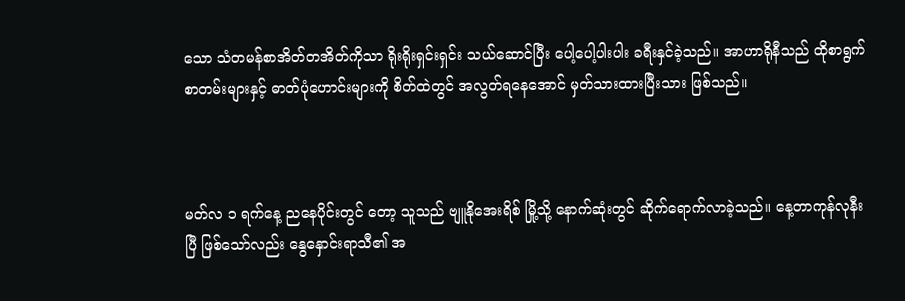သော သံတမန်စာအိတ်တအိတ်ကိုသာ ရိုးရိုးရှင်းရှင်း သယ်ဆောင်ပြီး ပေါ့ပေါ့ပါးပါး ခရီးနှင်ခဲ့သည်။ အာဟာရိုနီသည် ထိုစာရွက်စာတမ်းများနှင့် ဓာတ်ပုံဟောင်းများကို စိတ်ထဲတွင် အလွတ်ရနေအောင် မှတ်သားထားပြီးသား ဖြစ်သည်။



မတ်လ ၁ ရက်နေ့ ညနေပိုင်းတွင် တော့ သူသည် ဗျူနိုအေးရိစ် မြို့သို့ နောက်ဆုံးတွင် ဆိုက်ရောက်လာခဲ့သည်။ နေ့တာကုန်လုနီးပြီ ဖြစ်သော်လည်း နွေနှောင်းရာသီ၏ အ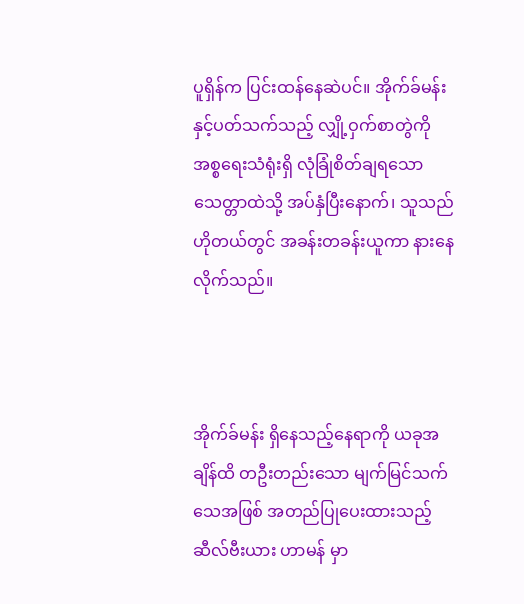ပူရှိန်က ပြင်းထန်နေဆဲပင်။ အိုက်ခ်မန်း နှင့်ပတ်သက်သည့် လျှို့ဝှက်စာတွဲကို အစ္စရေးသံရုံးရှိ လုံခြုံစိတ်ချရသော သေတ္တာထဲသို့ အပ်နှံပြီးနောက်၊ သူသည် ဟိုတယ်တွင် အခန်းတခန်းယူကာ နားနေလိုက်သည်။



အိုက်ခ်မန်း ရှိနေသည့်နေရာကို ယခုအချိန်ထိ တဦးတည်းသော မျက်မြင်သက်သေအဖြစ် အတည်ပြုပေးထားသည့် ဆီလ်ဗီးယား ဟာမန် မှာ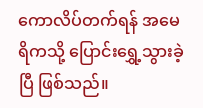ကောလိပ်တက်ရန် အမေရိကသို့ ပြောင်းရွှေ့သွားခဲ့ပြီ ဖြစ်သည်။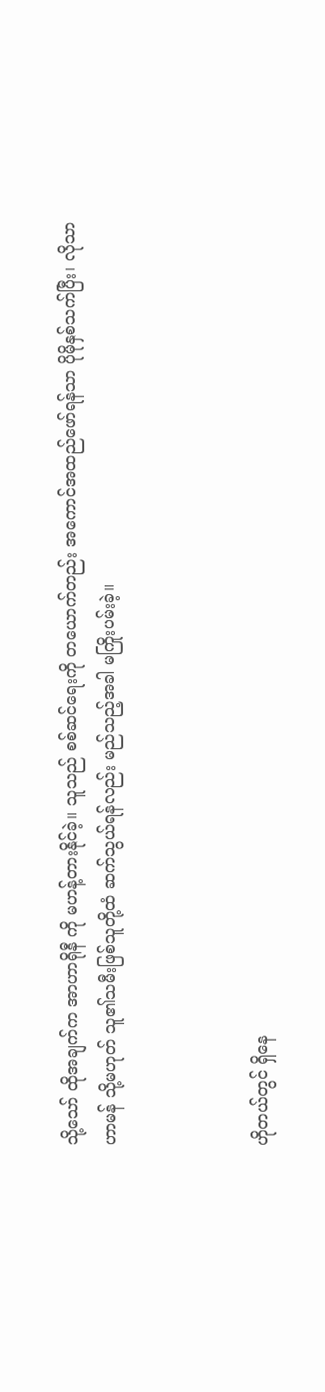သို့သော် ထိုအချက်က အာဟာရိုနီ ကို မဟန့်တားနိုင်ခဲ့။ သူသည် စစ်ဆင်ရေးကို တယောက်တည်း အကောင်အထည်ဖော်ရန်သာ ပိုမိုနှစ်သက်ပြီး၊ လိုသာ ဟာမန် သို့မဟုတ် သူ၏သမီးဖြစ်သူတို့ထံ ဆက်သွယ်ရန်လည်း မည်သည့်အခါ မကြိုးပမ်းခဲ့။



ဟိုတယ်တွင် ရှိနေ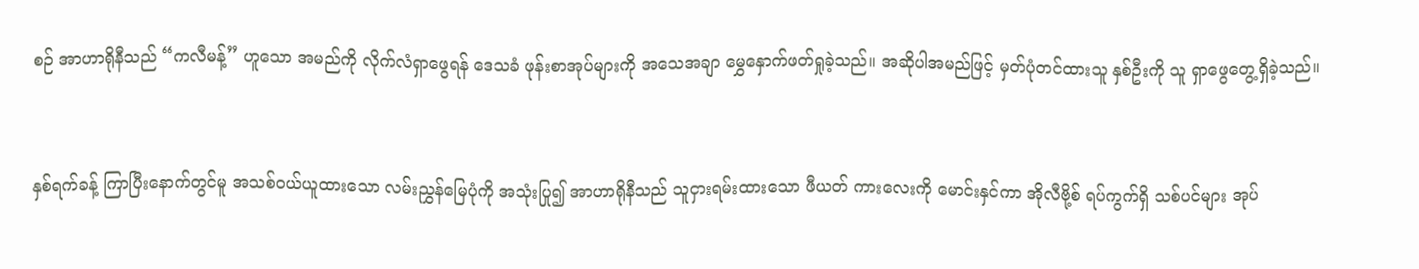စဉ် အာဟာရိုနီသည် “ကလီမန့်” ဟူသော အမည်ကို လိုက်လံရှာဖွေရန် ဒေသခံ ဖုန်းစာအုပ်များကို အသေအချာ မွှေနှောက်ဖတ်ရှုခဲ့သည်။ အဆိုပါအမည်ဖြင့် မှတ်ပုံတင်ထားသူ နှစ်ဦးကို သူ ရှာဖွေတွေ့ရှိခဲ့သည်။



နှစ်ရက်ခန့် ကြာပြီးနောက်တွင်မူ အသစ်ဝယ်ယူထားသော လမ်းညွှန်မြေပုံကို အသုံးပြု၍ အာဟာရိုနီသည် သူငှားရမ်းထားသော ဖီယတ် ကားလေးကို မောင်းနှင်ကာ အိုလီဗို့စ် ရပ်ကွက်ရှိ သစ်ပင်များ အုပ်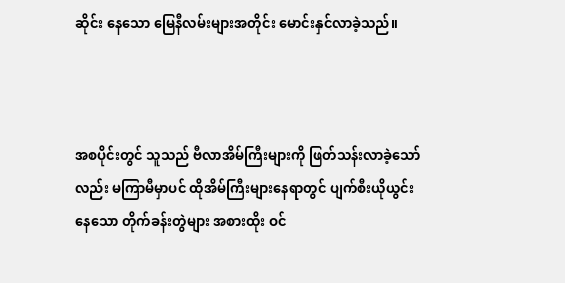ဆိုင်း နေသော မြေနီလမ်းများအတိုင်း မောင်းနှင်လာခဲ့သည်။



အစပိုင်းတွင် သူသည် ဗီလာအိမ်ကြီးများကို ဖြတ်သန်းလာခဲ့သော်လည်း မကြာမီမှာပင် ထိုအိမ်ကြီးများနေရာတွင် ပျက်စီးယိုယွင်းနေသော တိုက်ခန်းတွဲများ အစားထိုး ဝင်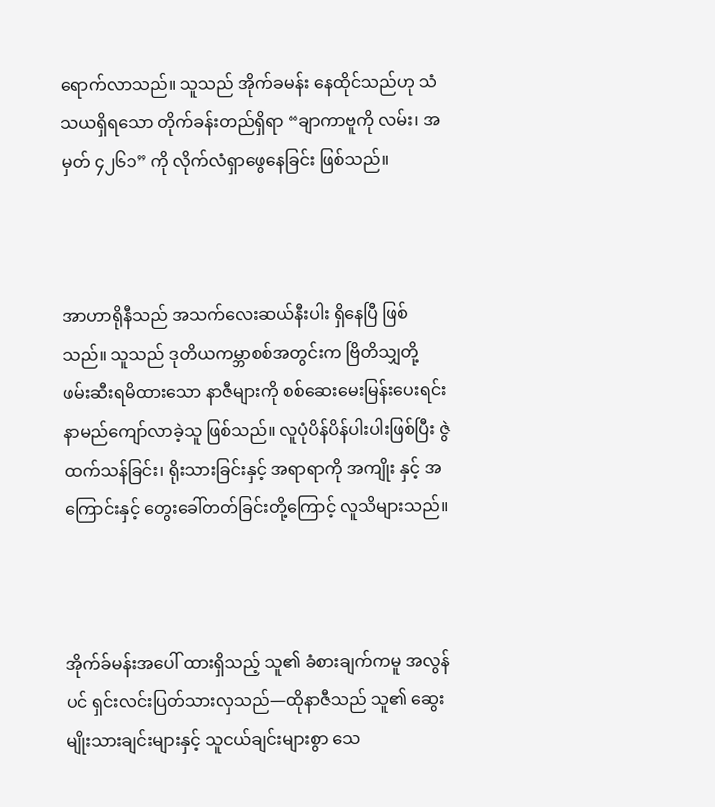ရောက်လာသည်။ သူသည် အိုက်ခမန်း နေထိုင်သည်ဟု သံသယရှိရသော တိုက်ခန်းတည်ရှိရာ “ချာကာဗူကို လမ်း၊ အမှတ် ၄၂၆၁” ကို လိုက်လံရှာဖွေနေခြင်း ဖြစ်သည်။



အာဟာရိုနီသည် အသက်လေးဆယ်နီးပါး ရှိနေပြီ ဖြစ်သည်။ သူသည် ဒုတိယကမ္ဘာစစ်အတွင်းက ဗြိတိသျှတို့ ဖမ်းဆီးရမိထားသော နာဇီများကို စစ်ဆေးမေးမြန်းပေးရင်း နာမည်ကျော်လာခဲ့သူ ဖြစ်သည်။ လူပုံပိန်ပိန်ပါးပါးဖြစ်ပြီး ဇွဲထက်သန်ခြင်း၊ ရိုးသားခြင်းနှင့် အရာရာကို အကျိုး နှင့် အကြောင်းနှင့် တွေးခေါ်တတ်ခြင်းတို့ကြောင့် လူသိများသည်။



အိုက်ခ်မန်းအပေါ် ထားရှိသည့် သူ၏ ခံစားချက်ကမူ အလွန်ပင် ရှင်းလင်းပြတ်သားလှသည်—ထိုနာဇီသည် သူ၏ ဆွေးမျိုးသားချင်းများနှင့် သူငယ်ချင်းများစွာ သေ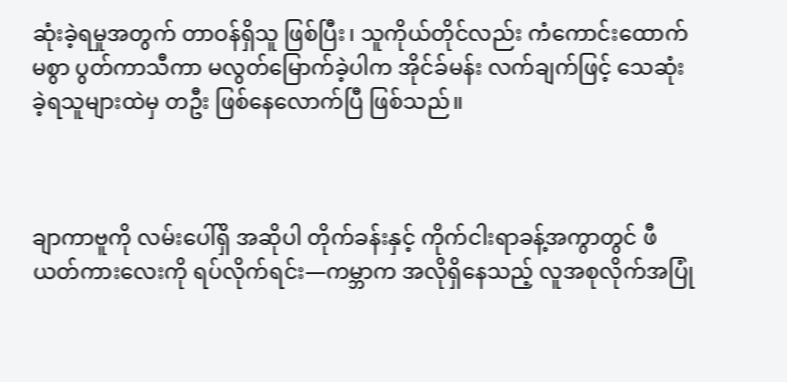ဆုံးခဲ့ရမှုအတွက် တာဝန်ရှိသူ ဖြစ်ပြီး၊ သူကိုယ်တိုင်လည်း ကံကောင်းထောက်မစွာ ပွတ်ကာသီကာ မလွတ်မြောက်ခဲ့ပါက အိုင်ခ်မန်း လက်ချက်ဖြင့် သေဆုံးခဲ့ရသူများထဲမှ တဦး ဖြစ်နေလောက်ပြီ ဖြစ်သည်။



ချာကာဗူကို လမ်းပေါ်ရှိ အဆိုပါ တိုက်ခန်းနှင့် ကိုက်ငါးရာခန့်အကွာတွင် ဖီယတ်ကားလေးကို ရပ်လိုက်ရင်း—ကမ္ဘာက အလိုရှိနေသည့် လူအစုလိုက်အပြုံ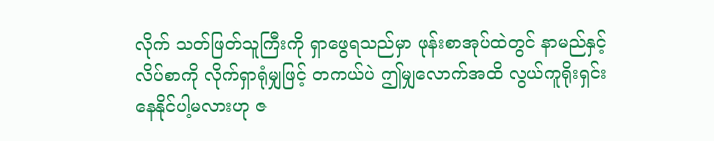လိုက် သတ်ဖြတ်သူကြီးကို ရှာဖွေရသည်မှာ ဖုန်းစာအုပ်ထဲတွင် နာမည်နှင့် လိပ်စာကို လိုက်ရှာရုံမျှဖြင့် တကယ်ပဲ ဤမျှလောက်အထိ လွယ်ကူရိုးရှင်းနေနိုင်ပါ့မလားဟု ဇ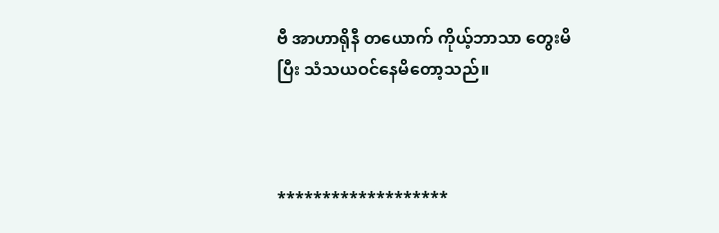ဗီ အာဟာရိုနီ တယောက် ကိုယ့်ဘာသာ တွေးမိပြီး သံသယဝင်နေမိတော့သည်။



*******************